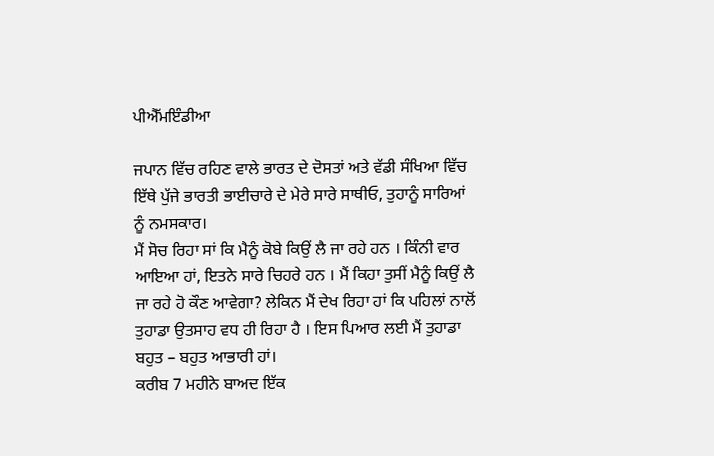ਪੀਐੱਮਇੰਡੀਆ

ਜਪਾਨ ਵਿੱਚ ਰਹਿਣ ਵਾਲੇ ਭਾਰਤ ਦੇ ਦੋਸਤਾਂ ਅਤੇ ਵੱਡੀ ਸੰਖਿਆ ਵਿੱਚ ਇੱਥੇ ਪੁੱਜੇ ਭਾਰਤੀ ਭਾਈਚਾਰੇ ਦੇ ਮੇਰੇ ਸਾਰੇ ਸਾਥੀਓ, ਤੁਹਾਨੂੰ ਸਾਰਿਆਂ ਨੂੰ ਨਮਸਕਾਰ।
ਮੈਂ ਸੋਚ ਰਿਹਾ ਸਾਂ ਕਿ ਮੈਨੂੰ ਕੋਬੇ ਕਿਉਂ ਲੈ ਜਾ ਰਹੇ ਹਨ । ਕਿੰਨੀ ਵਾਰ ਆਇਆ ਹਾਂ, ਇਤਨੇ ਸਾਰੇ ਚਿਹਰੇ ਹਨ । ਮੈਂ ਕਿਹਾ ਤੁਸੀਂ ਮੈਨੂੰ ਕਿਉਂ ਲੈ ਜਾ ਰਹੇ ਹੋ ਕੌਣ ਆਵੇਗਾ? ਲੇਕਿਨ ਮੈਂ ਦੇਖ ਰਿਹਾ ਹਾਂ ਕਿ ਪਹਿਲਾਂ ਨਾਲੋਂ ਤੁਹਾਡਾ ਉਤਸਾਹ ਵਧ ਹੀ ਰਿਹਾ ਹੈ । ਇਸ ਪਿਆਰ ਲਈ ਮੈਂ ਤੁਹਾਡਾ ਬਹੁਤ – ਬਹੁਤ ਆਭਾਰੀ ਹਾਂ।
ਕਰੀਬ 7 ਮਹੀਨੇ ਬਾਅਦ ਇੱਕ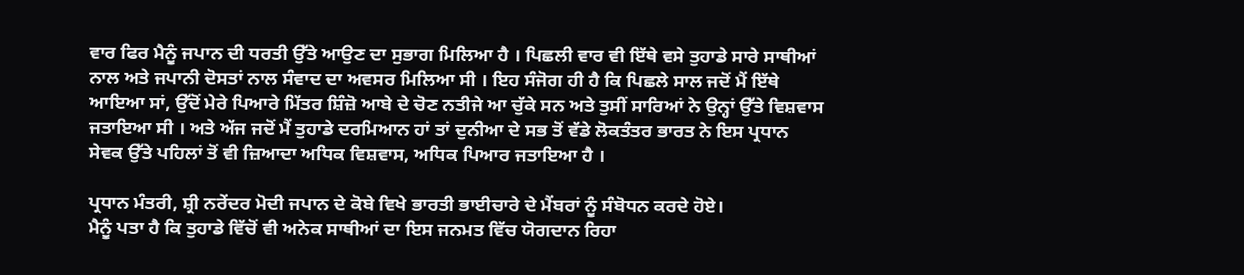ਵਾਰ ਫਿਰ ਮੈਨੂੰ ਜਪਾਨ ਦੀ ਧਰਤੀ ਉੱਤੇ ਆਉਣ ਦਾ ਸੁਭਾਗ ਮਿਲਿਆ ਹੈ । ਪਿਛਲੀ ਵਾਰ ਵੀ ਇੱਥੇ ਵਸੇ ਤੁਹਾਡੇ ਸਾਰੇ ਸਾਥੀਆਂ ਨਾਲ ਅਤੇ ਜਪਾਨੀ ਦੋਸਤਾਂ ਨਾਲ ਸੰਵਾਦ ਦਾ ਅਵਸਰ ਮਿਲਿਆ ਸੀ । ਇਹ ਸੰਜੋਗ ਹੀ ਹੈ ਕਿ ਪਿਛਲੇ ਸਾਲ ਜਦੋਂ ਮੈਂ ਇੱਥੇ ਆਇਆ ਸਾਂ, ਉੱਦੋਂ ਮੇਰੇ ਪਿਆਰੇ ਮਿੱਤਰ ਸ਼ਿੰਜ਼ੋ ਆਬੇ ਦੇ ਚੋਣ ਨਤੀਜੇ ਆ ਚੁੱਕੇ ਸਨ ਅਤੇ ਤੁਸੀਂ ਸਾਰਿਆਂ ਨੇ ਉਨ੍ਹਾਂ ਉੱਤੇ ਵਿਸ਼ਵਾਸ ਜਤਾਇਆ ਸੀ । ਅਤੇ ਅੱਜ ਜਦੋਂ ਮੈਂ ਤੁਹਾਡੇ ਦਰਮਿਆਨ ਹਾਂ ਤਾਂ ਦੁਨੀਆ ਦੇ ਸਭ ਤੋਂ ਵੱਡੇ ਲੋਕਤੰਤਰ ਭਾਰਤ ਨੇ ਇਸ ਪ੍ਰਧਾਨ ਸੇਵਕ ਉੱਤੇ ਪਹਿਲਾਂ ਤੋਂ ਵੀ ਜ਼ਿਆਦਾ ਅਧਿਕ ਵਿਸ਼ਵਾਸ, ਅਧਿਕ ਪਿਆਰ ਜਤਾਇਆ ਹੈ ।

ਪ੍ਰਧਾਨ ਮੰਤਰੀ, ਸ਼੍ਰੀ ਨਰੇਂਦਰ ਮੋਦੀ ਜਪਾਨ ਦੇ ਕੋਬੇ ਵਿਖੇ ਭਾਰਤੀ ਭਾਈਚਾਰੇ ਦੇ ਮੈਂਬਰਾਂ ਨੂੰ ਸੰਬੋਧਨ ਕਰਦੇ ਹੋਏ।
ਮੈਨੂੰ ਪਤਾ ਹੈ ਕਿ ਤੁਹਾਡੇ ਵਿੱਚੋਂ ਵੀ ਅਨੇਕ ਸਾਥੀਆਂ ਦਾ ਇਸ ਜਨਮਤ ਵਿੱਚ ਯੋਗਦਾਨ ਰਿਹਾ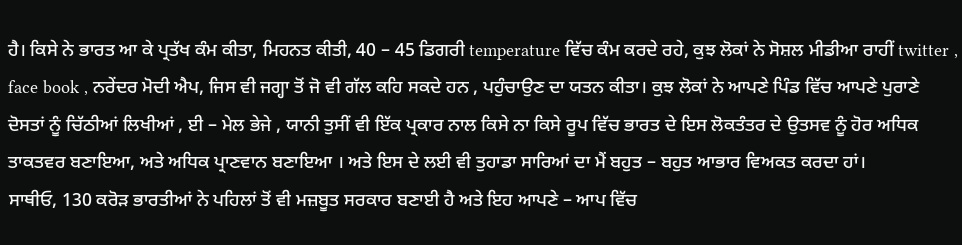ਹੈ। ਕਿਸੇ ਨੇ ਭਾਰਤ ਆ ਕੇ ਪ੍ਰਤੱਖ ਕੰਮ ਕੀਤਾ, ਮਿਹਨਤ ਕੀਤੀ, 40 – 45 ਡਿਗਰੀ temperature ਵਿੱਚ ਕੰਮ ਕਰਦੇ ਰਹੇ, ਕੁਝ ਲੋਕਾਂ ਨੇ ਸੋਸ਼ਲ ਮੀਡੀਆ ਰਾਹੀਂ twitter , face book , ਨਰੇਂਦਰ ਮੋਦੀ ਐਪ, ਜਿਸ ਵੀ ਜਗ੍ਹਾ ਤੋਂ ਜੋ ਵੀ ਗੱਲ ਕਹਿ ਸਕਦੇ ਹਨ , ਪਹੁੰਚਾਉਣ ਦਾ ਯਤਨ ਕੀਤਾ। ਕੁਝ ਲੋਕਾਂ ਨੇ ਆਪਣੇ ਪਿੰਡ ਵਿੱਚ ਆਪਣੇ ਪੁਰਾਣੇ ਦੋਸਤਾਂ ਨੂੰ ਚਿੱਠੀਆਂ ਲਿਖੀਆਂ , ਈ – ਮੇਲ ਭੇਜੇ , ਯਾਨੀ ਤੁਸੀਂ ਵੀ ਇੱਕ ਪ੍ਰਕਾਰ ਨਾਲ ਕਿਸੇ ਨਾ ਕਿਸੇ ਰੂਪ ਵਿੱਚ ਭਾਰਤ ਦੇ ਇਸ ਲੋਕਤੰਤਰ ਦੇ ਉਤਸਵ ਨੂੰ ਹੋਰ ਅਧਿਕ ਤਾਕਤਵਰ ਬਣਾਇਆ, ਅਤੇ ਅਧਿਕ ਪ੍ਰਾਣਵਾਨ ਬਣਾਇਆ । ਅਤੇ ਇਸ ਦੇ ਲਈ ਵੀ ਤੁਹਾਡਾ ਸਾਰਿਆਂ ਦਾ ਮੈਂ ਬਹੁਤ – ਬਹੁਤ ਆਭਾਰ ਵਿਅਕਤ ਕਰਦਾ ਹਾਂ।
ਸਾਥੀਓ, 130 ਕਰੋੜ ਭਾਰਤੀਆਂ ਨੇ ਪਹਿਲਾਂ ਤੋਂ ਵੀ ਮਜ਼ਬੂਤ ਸਰਕਾਰ ਬਣਾਈ ਹੈ ਅਤੇ ਇਹ ਆਪਣੇ – ਆਪ ਵਿੱਚ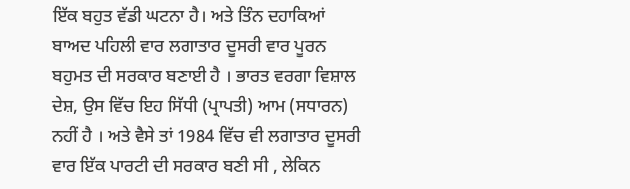ਇੱਕ ਬਹੁਤ ਵੱਡੀ ਘਟਨਾ ਹੈ। ਅਤੇ ਤਿੰਨ ਦਹਾਕਿਆਂ ਬਾਅਦ ਪਹਿਲੀ ਵਾਰ ਲਗਾਤਾਰ ਦੂਸਰੀ ਵਾਰ ਪੂਰਨ ਬਹੁਮਤ ਦੀ ਸਰਕਾਰ ਬਣਾਈ ਹੈ । ਭਾਰਤ ਵਰਗਾ ਵਿਸ਼ਾਲ ਦੇਸ਼, ਉਸ ਵਿੱਚ ਇਹ ਸਿੱਧੀ (ਪ੍ਰਾਪਤੀ) ਆਮ (ਸਧਾਰਨ) ਨਹੀਂ ਹੈ । ਅਤੇ ਵੈਸੇ ਤਾਂ 1984 ਵਿੱਚ ਵੀ ਲਗਾਤਾਰ ਦੂਸਰੀ ਵਾਰ ਇੱਕ ਪਾਰਟੀ ਦੀ ਸਰਕਾਰ ਬਣੀ ਸੀ , ਲੇਕਿਨ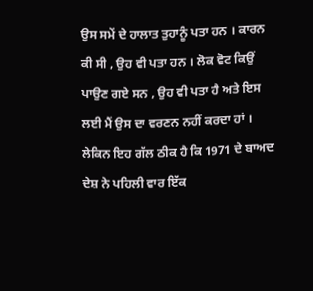ਉਸ ਸਮੇਂ ਦੇ ਹਾਲਾਤ ਤੁਹਾਨੂੰ ਪਤਾ ਹਨ । ਕਾਰਨ ਕੀ ਸੀ , ਉਹ ਵੀ ਪਤਾ ਹਨ । ਲੋਕ ਵੋਟ ਕਿਉਂ ਪਾਉਣ ਗਏ ਸਨ , ਉਹ ਵੀ ਪਤਾ ਹੈ ਅਤੇ ਇਸ ਲਈ ਮੈਂ ਉਸ ਦਾ ਵਰਣਨ ਨਹੀਂ ਕਰਦਾ ਹਾਂ । ਲੇਕਿਨ ਇਹ ਗੱਲ ਠੀਕ ਹੈ ਕਿ 1971 ਦੇ ਬਾਅਦ ਦੇਸ਼ ਨੇ ਪਹਿਲੀ ਵਾਰ ਇੱਕ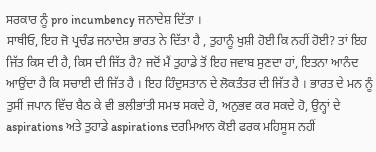ਸਰਕਾਰ ਨੂੰ pro incumbency ਜਨਾਦੇਸ਼ ਦਿੱਤਾ ।
ਸਾਥੀਓ, ਇਹ ਜੋ ਪ੍ਰਚੰਡ ਜਨਾਦੇਸ਼ ਭਾਰਤ ਨੇ ਦਿੱਤਾ ਹੈ , ਤੁਹਾਨੂੰ ਖੁਸ਼ੀ ਹੋਈ ਕਿ ਨਹੀਂ ਹੋਈ? ਤਾਂ ਇਹ ਜਿੱਤ ਕਿਸ ਦੀ ਹੈ, ਕਿਸ ਦੀ ਜਿੱਤ ਹੈ? ਜਦੋਂ ਮੈਂ ਤੁਹਾਡੇ ਤੋਂ ਇਹ ਜਵਾਬ ਸੁਣਦਾ ਹਾਂ, ਇਤਨਾ ਆਨੰਦ ਆਉਂਦਾ ਹੈ ਕਿ ਸਚਾਈ ਦੀ ਜਿੱਤ ਹੈ । ਇਹ ਹਿੰਦੁਸਤਾਨ ਦੇ ਲੋਕਤੰਤਰ ਦੀ ਜਿੱਤ ਹੈ । ਭਾਰਤ ਦੇ ਮਨ ਨੂੰ ਤੁਸੀਂ ਜਪਾਨ ਵਿੱਚ ਬੈਠ ਕੇ ਵੀ ਭਲੀਭਾਂਤੀ ਸਮਝ ਸਕਦੇ ਹੋ, ਅਨੁਭਵ ਕਰ ਸਕਦੇ ਹੋ, ਉਨ੍ਹਾਂ ਦੇ aspirations ਅਤੇ ਤੁਹਾਡੇ aspirations ਦਰਮਿਆਨ ਕੋਈ ਫਰਕ ਮਹਿਸੂਸ ਨਹੀਂ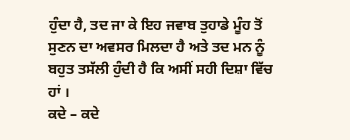ਹੁੰਦਾ ਹੈ, ਤਦ ਜਾ ਕੇ ਇਹ ਜਵਾਬ ਤੁਹਾਡੇ ਮੂੰਹ ਤੋਂ ਸੁਣਨ ਦਾ ਅਵਸਰ ਮਿਲਦਾ ਹੈ ਅਤੇ ਤਦ ਮਨ ਨੂੰ ਬਹੁਤ ਤਸੱਲੀ ਹੁੰਦੀ ਹੈ ਕਿ ਅਸੀਂ ਸਹੀ ਦਿਸ਼ਾ ਵਿੱਚ ਹਾਂ ।
ਕਦੇ – ਕਦੇ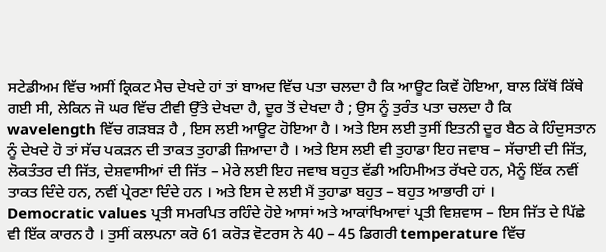ਸਟੇਡੀਅਮ ਵਿੱਚ ਅਸੀਂ ਕ੍ਰਿਕਟ ਮੈਚ ਦੇਖਦੇ ਹਾਂ ਤਾਂ ਬਾਅਦ ਵਿੱਚ ਪਤਾ ਚਲਦਾ ਹੈ ਕਿ ਆਊਟ ਕਿਵੇਂ ਹੋਇਆ, ਬਾਲ ਕਿੱਥੋਂ ਕਿੱਥੇ ਗਈ ਸੀ, ਲੇਕਿਨ ਜੋ ਘਰ ਵਿੱਚ ਟੀਵੀ ਉੱਤੇ ਦੇਖਦਾ ਹੈ, ਦੂਰ ਤੋਂ ਦੇਖਦਾ ਹੈ ; ਉਸ ਨੂੰ ਤੁਰੰਤ ਪਤਾ ਚਲਦਾ ਹੈ ਕਿ wavelength ਵਿੱਚ ਗੜਬੜ ਹੈ , ਇਸ ਲਈ ਆਊਟ ਹੋਇਆ ਹੈ । ਅਤੇ ਇਸ ਲਈ ਤੁਸੀਂ ਇਤਨੀ ਦੂਰ ਬੈਠ ਕੇ ਹਿੰਦੁਸਤਾਨ ਨੂੰ ਦੇਖਦੇ ਹੋ ਤਾਂ ਸੱਚ ਪਕੜਨ ਦੀ ਤਾਕਤ ਤੁਹਾਡੀ ਜ਼ਿਆਦਾ ਹੈ । ਅਤੇ ਇਸ ਲਈ ਵੀ ਤੁਹਾਡਾ ਇਹ ਜਵਾਬ – ਸੱਚਾਈ ਦੀ ਜਿੱਤ, ਲੋਕਤੰਤਰ ਦੀ ਜਿੱਤ, ਦੇਸ਼ਵਾਸੀਆਂ ਦੀ ਜਿੱਤ – ਮੇਰੇ ਲਈ ਇਹ ਜਵਾਬ ਬਹੁਤ ਵੱਡੀ ਅਹਿਮੀਅਤ ਰੱਖਦੇ ਹਨ, ਮੈਨੂੰ ਇੱਕ ਨਵੀਂ ਤਾਕਤ ਦਿੰਦੇ ਹਨ, ਨਵੀਂ ਪ੍ਰੇਰਣਾ ਦਿੰਦੇ ਹਨ । ਅਤੇ ਇਸ ਦੇ ਲਈ ਮੈਂ ਤੁਹਾਡਾ ਬਹੁਤ – ਬਹੁਤ ਆਭਾਰੀ ਹਾਂ ।
Democratic values ਪ੍ਰਤੀ ਸਮਰਪਿਤ ਰਹਿੰਦੇ ਹੋਏ ਆਸਾਂ ਅਤੇ ਆਕਾਂਖਿਆਵਾਂ ਪ੍ਰਤੀ ਵਿਸ਼ਵਾਸ – ਇਸ ਜਿੱਤ ਦੇ ਪਿੱਛੇ ਵੀ ਇੱਕ ਕਾਰਨ ਹੈ । ਤੁਸੀਂ ਕਲਪਨਾ ਕਰੋ 61 ਕਰੋੜ ਵੋਟਰਸ ਨੇ 40 – 45 ਡਿਗਰੀ temperature ਵਿੱਚ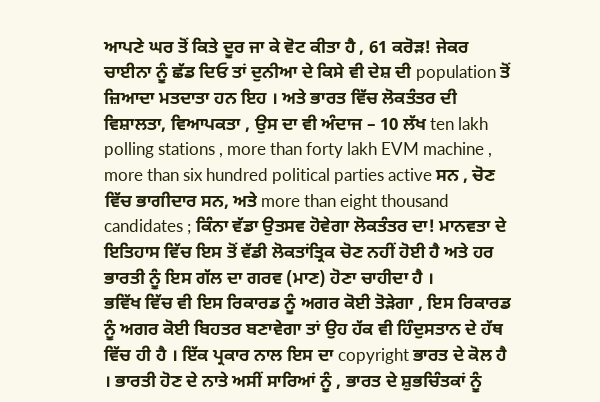ਆਪਣੇ ਘਰ ਤੋਂ ਕਿਤੇ ਦੂਰ ਜਾ ਕੇ ਵੋਟ ਕੀਤਾ ਹੈ , 61 ਕਰੋੜ! ਜੇਕਰ ਚਾਈਨਾ ਨੂੰ ਛੱਡ ਦਿਓ ਤਾਂ ਦੁਨੀਆ ਦੇ ਕਿਸੇ ਵੀ ਦੇਸ਼ ਦੀ population ਤੋਂ ਜ਼ਿਆਦਾ ਮਤਦਾਤਾ ਹਨ ਇਹ । ਅਤੇ ਭਾਰਤ ਵਿੱਚ ਲੋਕਤੰਤਰ ਦੀ ਵਿਸ਼ਾਲਤਾ, ਵਿਆਪਕਤਾ , ਉਸ ਦਾ ਵੀ ਅੰਦਾਜ – 10 ਲੱਖ ten lakh polling stations , more than forty lakh EVM machine , more than six hundred political parties active ਸਨ , ਚੋਣ ਵਿੱਚ ਭਾਗੀਦਾਰ ਸਨ, ਅਤੇ more than eight thousand candidates ; ਕਿੰਨਾ ਵੱਡਾ ਉਤਸਵ ਹੋਵੇਗਾ ਲੋਕਤੰਤਰ ਦਾ! ਮਾਨਵਤਾ ਦੇ ਇਤਿਹਾਸ ਵਿੱਚ ਇਸ ਤੋਂ ਵੱਡੀ ਲੋਕਤਾਂਤ੍ਰਿਕ ਚੋਣ ਨਹੀਂ ਹੋਈ ਹੈ ਅਤੇ ਹਰ ਭਾਰਤੀ ਨੂੰ ਇਸ ਗੱਲ ਦਾ ਗਰਵ (ਮਾਣ) ਹੋਣਾ ਚਾਹੀਦਾ ਹੈ ।
ਭਵਿੱਖ ਵਿੱਚ ਵੀ ਇਸ ਰਿਕਾਰਡ ਨੂੰ ਅਗਰ ਕੋਈ ਤੋੜੇਗਾ , ਇਸ ਰਿਕਾਰਡ ਨੂੰ ਅਗਰ ਕੋਈ ਬਿਹਤਰ ਬਣਾਵੇਗਾ ਤਾਂ ਉਹ ਹੱਕ ਵੀ ਹਿੰਦੁਸਤਾਨ ਦੇ ਹੱਥ ਵਿੱਚ ਹੀ ਹੈ । ਇੱਕ ਪ੍ਰਕਾਰ ਨਾਲ ਇਸ ਦਾ copyright ਭਾਰਤ ਦੇ ਕੋਲ ਹੈ । ਭਾਰਤੀ ਹੋਣ ਦੇ ਨਾਤੇ ਅਸੀਂ ਸਾਰਿਆਂ ਨੂੰ , ਭਾਰਤ ਦੇ ਸ਼ੁਭਚਿੰਤਕਾਂ ਨੂੰ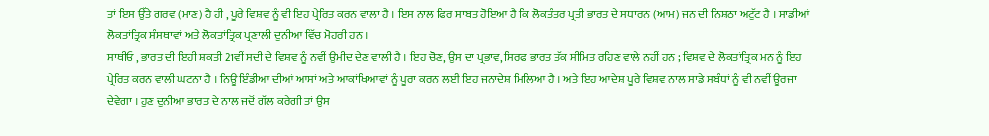ਤਾਂ ਇਸ ਉੱਤੇ ਗਰਵ (ਮਾਣ) ਹੈ ਹੀ , ਪੂਰੇ ਵਿਸ਼ਵ ਨੂੰ ਵੀ ਇਹ ਪ੍ਰੇਰਿਤ ਕਰਨ ਵਾਲਾ ਹੈ । ਇਸ ਨਾਲ ਫਿਰ ਸਾਬਤ ਹੋਇਆ ਹੈ ਕਿ ਲੋਕਤੰਤਰ ਪ੍ਰਤੀ ਭਾਰਤ ਦੇ ਸਧਾਰਨ (ਆਮ) ਜਨ ਦੀ ਨਿਸ਼ਠਾ ਅਟੁੱਟ ਹੈ । ਸਾਡੀਆਂ ਲੋਕਤਾਂਤ੍ਰਿਕ ਸੰਸਥਾਵਾਂ ਅਤੇ ਲੋਕਤਾਂਤ੍ਰਿਕ ਪ੍ਰਣਾਲੀ ਦੁਨੀਆ ਵਿੱਚ ਮੋਹਰੀ ਹਨ ।
ਸਾਥੀਓ , ਭਾਰਤ ਦੀ ਇਹੀ ਸ਼ਕਤੀ 21ਵੀਂ ਸਦੀ ਦੇ ਵਿਸ਼ਵ ਨੂੰ ਨਵੀਂ ਉਮੀਦ ਦੇਣ ਵਾਲੀ ਹੈ । ਇਹ ਚੋਣ, ਉਸ ਦਾ ਪ੍ਰਭਾਵ, ਸਿਰਫ ਭਾਰਤ ਤੱਕ ਸੀਮਿਤ ਰਹਿਣ ਵਾਲੇ ਨਹੀਂ ਹਨ ; ਵਿਸ਼ਵ ਦੇ ਲੋਕਤਾਂਤ੍ਰਿਕ ਮਨ ਨੂੰ ਇਹ ਪ੍ਰੇਰਿਤ ਕਰਨ ਵਾਲੀ ਘਟਨਾ ਹੈ । ਨਿਊ ਇੰਡੀਆ ਦੀਆਂ ਆਸਾਂ ਅਤੇ ਆਕਾਂਖਿਆਵਾਂ ਨੂੰ ਪੂਰਾ ਕਰਨ ਲਈ ਇਹ ਜਨਾਦੇਸ਼ ਮਿਲਿਆ ਹੈ । ਅਤੇ ਇਹ ਆਦੇਸ਼ ਪੂਰੇ ਵਿਸ਼ਵ ਨਾਲ ਸਾਡੇ ਸਬੰਧਾਂ ਨੂੰ ਵੀ ਨਵੀਂ ਊਰਜਾ ਦੇਵੇਗਾ । ਹੁਣ ਦੁਨੀਆ ਭਾਰਤ ਦੇ ਨਾਲ ਜਦੋਂ ਗੱਲ ਕਰੇਗੀ ਤਾਂ ਉਸ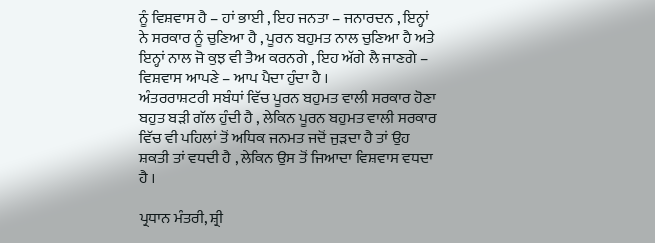ਨੂੰ ਵਿਸ਼ਵਾਸ ਹੈ – ਹਾਂ ਭਾਈ , ਇਹ ਜਨਤਾ – ਜਨਾਰਦਨ , ਇਨ੍ਹਾਂ ਨੇ ਸਰਕਾਰ ਨੂੰ ਚੁਣਿਆ ਹੈ , ਪੂਰਨ ਬਹੁਮਤ ਨਾਲ ਚੁਣਿਆ ਹੈ ਅਤੇ ਇਨ੍ਹਾਂ ਨਾਲ ਜੋ ਕੁਝ ਵੀ ਤੈਅ ਕਰਨਗੇ , ਇਹ ਅੱਗੇ ਲੈ ਜਾਣਗੇ – ਵਿਸ਼ਵਾਸ ਆਪਣੇ – ਆਪ ਪੈਦਾ ਹੁੰਦਾ ਹੈ ।
ਅੰਤਰਰਾਸ਼ਟਰੀ ਸਬੰਧਾਂ ਵਿੱਚ ਪੂਰਨ ਬਹੁਮਤ ਵਾਲੀ ਸਰਕਾਰ ਹੋਣਾ ਬਹੁਤ ਬੜੀ ਗੱਲ ਹੁੰਦੀ ਹੈ , ਲੇਕਿਨ ਪੂਰਨ ਬਹੁਮਤ ਵਾਲੀ ਸਰਕਾਰ ਵਿੱਚ ਵੀ ਪਹਿਲਾਂ ਤੋਂ ਅਧਿਕ ਜਨਮਤ ਜਦੋਂ ਜੁੜਦਾ ਹੈ ਤਾਂ ਉਹ ਸ਼ਕਤੀ ਤਾਂ ਵਧਦੀ ਹੈ , ਲੇਕਿਨ ਉਸ ਤੋਂ ਜਿਆਦਾ ਵਿਸ਼ਵਾਸ ਵਧਦਾ ਹੈ ।

ਪ੍ਰਧਾਨ ਮੰਤਰੀ, ਸ਼੍ਰੀ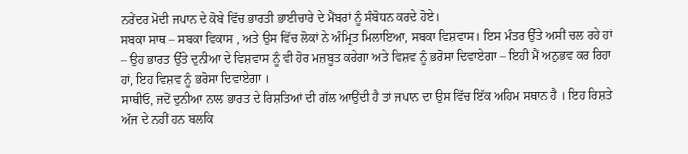ਨਰੇਂਦਰ ਮੋਦੀ ਜਪਾਨ ਦੇ ਕੋਬੇ ਵਿੱਚ ਭਾਰਤੀ ਭਾਈਚਾਰੇ ਦੇ ਮੈਂਬਰਾਂ ਨੂੰ ਸੰਬੋਧਨ ਕਰਦੇ ਹੋਏ।
ਸਬਕਾ ਸਾਥ – ਸਬਕਾ ਵਿਕਾਸ , ਅਤੇ ਉਸ ਵਿੱਚ ਲੋਕਾਂ ਨੇ ਅੰਮ੍ਰਿਤ ਮਿਲਾਇਆ, ਸਬਕਾ ਵਿਸ਼ਵਾਸ। ਇਸ ਮੰਤਰ ਉੱਤੇ ਅਸੀਂ ਚਲ ਰਹੇ ਹਾਂ – ਉਹ ਭਾਰਤ ਉੱਤੇ ਦੁਨੀਆ ਦੇ ਵਿਸ਼ਵਾਸ ਨੂੰ ਵੀ ਹੋਰ ਮਜ਼ਬੂਤ ਕਰੇਗਾ ਅਤੇ ਵਿਸ਼ਵ ਨੂੰ ਭਰੋਸਾ ਦਿਵਾਏਗਾ – ਇਹੀ ਮੈਂ ਅਨੁਭਵ ਕਰ ਰਿਹਾ ਹਾਂ, ਇਹ ਵਿਸ਼ਵ ਨੂੰ ਭਰੋਸਾ ਦਿਵਾਏਗਾ ।
ਸਾਥੀਓ, ਜਦੋਂ ਦੁਨੀਆ ਨਾਲ ਭਾਰਤ ਦੇ ਰਿਸ਼ਤਿਆਂ ਦੀ ਗੱਲ ਆਉਂਦੀ ਹੈ ਤਾਂ ਜਪਾਨ ਦਾ ਉਸ ਵਿੱਚ ਇੱਕ ਅਹਿਮ ਸਥਾਨ ਹੈ । ਇਹ ਰਿਸ਼ਤੇ ਅੱਜ ਦੇ ਨਹੀਂ ਹਨ ਬਲਕਿ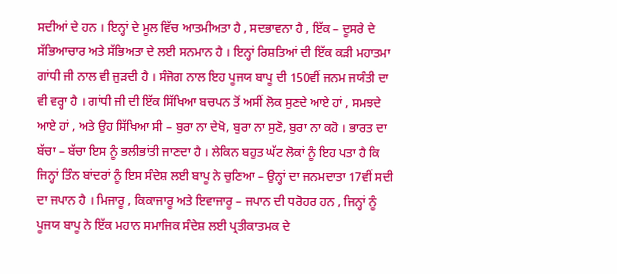ਸਦੀਆਂ ਦੇ ਹਨ । ਇਨ੍ਹਾਂ ਦੇ ਮੂਲ ਵਿੱਚ ਆਤਮੀਅਤਾ ਹੈ , ਸਦਭਾਵਨਾ ਹੈ , ਇੱਕ – ਦੂਸਰੇ ਦੇ ਸੱਭਿਆਚਾਰ ਅਤੇ ਸੱਭਿਅਤਾ ਦੇ ਲਈ ਸਨਮਾਨ ਹੈ । ਇਨ੍ਹਾਂ ਰਿਸ਼ਤਿਆਂ ਦੀ ਇੱਕ ਕੜੀ ਮਹਾਤਮਾ ਗਾਂਧੀ ਜੀ ਨਾਲ ਵੀ ਜੁੜਦੀ ਹੈ । ਸੰਜੋਗ ਨਾਲ ਇਹ ਪੂਜਯ ਬਾਪੂ ਦੀ 150ਵੀਂ ਜਨਮ ਜਯੰਤੀ ਦਾ ਵੀ ਵਰ੍ਹਾ ਹੈ । ਗਾਂਧੀ ਜੀ ਦੀ ਇੱਕ ਸਿੱਖਿਆ ਬਚਪਨ ਤੋਂ ਅਸੀਂ ਲੋਕ ਸੁਣਦੇ ਆਏ ਹਾਂ , ਸਮਝਦੇ ਆਏ ਹਾਂ , ਅਤੇ ਉਹ ਸਿੱਖਿਆ ਸੀ – ਬੁਰਾ ਨਾ ਦੇਖੋ, ਬੁਰਾ ਨਾ ਸੁਣੋ, ਬੁਰਾ ਨਾ ਕਹੋ । ਭਾਰਤ ਦਾ ਬੱਚਾ – ਬੱਚਾ ਇਸ ਨੂੰ ਭਲੀਭਾਂਤੀ ਜਾਣਦਾ ਹੈ । ਲੇਕਿਨ ਬਹੁਤ ਘੱਟ ਲੋਕਾਂ ਨੂੰ ਇਹ ਪਤਾ ਹੈ ਕਿ ਜਿਨ੍ਹਾਂ ਤਿੰਨ ਬਾਂਦਰਾਂ ਨੂੰ ਇਸ ਸੰਦੇਸ਼ ਲਈ ਬਾਪੂ ਨੇ ਚੁਣਿਆ – ਉਨ੍ਹਾਂ ਦਾ ਜਨਮਦਾਤਾ 17ਵੀਂ ਸਦੀ ਦਾ ਜਪਾਨ ਹੈ । ਮਿਜਾਰੂ , ਕਿਕਾਜਾਰੂ ਅਤੇ ਇਵਾਜਾਰੂ – ਜਪਾਨ ਦੀ ਧਰੋਹਰ ਹਨ , ਜਿਨ੍ਹਾਂ ਨੂੰ ਪੂਜਯ ਬਾਪੂ ਨੇ ਇੱਕ ਮਹਾਨ ਸਮਾਜਿਕ ਸੰਦੇਸ਼ ਲਈ ਪ੍ਰਤੀਕਾਤਮਕ ਦੇ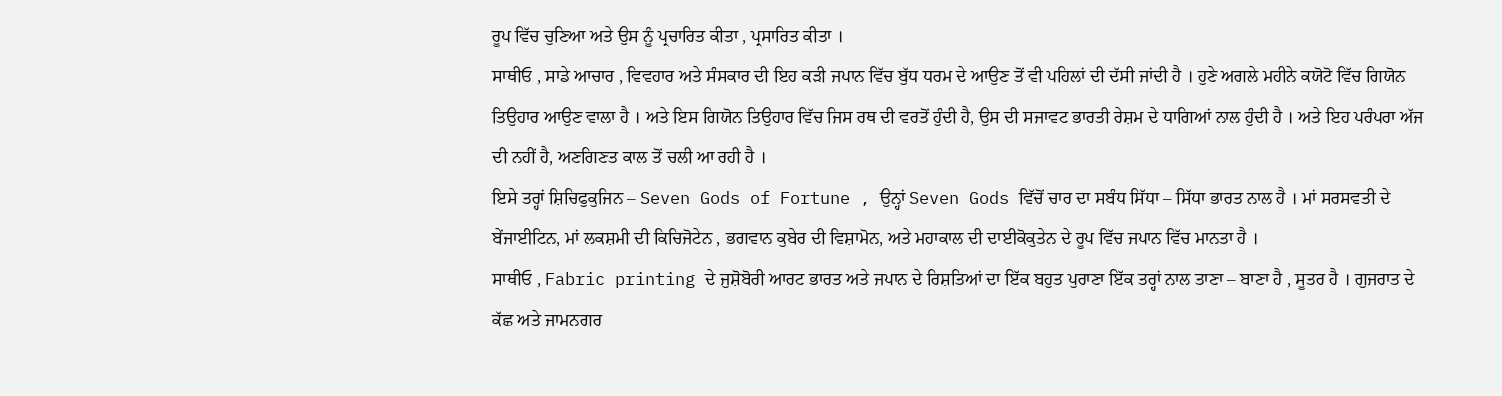ਰੂਪ ਵਿੱਚ ਚੁਣਿਆ ਅਤੇ ਉਸ ਨੂੰ ਪ੍ਰਚਾਰਿਤ ਕੀਤਾ , ਪ੍ਰਸਾਰਿਤ ਕੀਤਾ ।
ਸਾਥੀਓ , ਸਾਡੇ ਆਚਾਰ , ਵਿਵਹਾਰ ਅਤੇ ਸੰਸਕਾਰ ਦੀ ਇਹ ਕੜੀ ਜਪਾਨ ਵਿੱਚ ਬੁੱਧ ਧਰਮ ਦੇ ਆਉਣ ਤੋਂ ਵੀ ਪਹਿਲਾਂ ਦੀ ਦੱਸੀ ਜਾਂਦੀ ਹੈ । ਹੁਣੇ ਅਗਲੇ ਮਹੀਨੇ ਕਯੋਟੋ ਵਿੱਚ ਗਿਯੋਨ ਤਿਉਹਾਰ ਆਉਣ ਵਾਲਾ ਹੈ । ਅਤੇ ਇਸ ਗਿਯੋਨ ਤਿਉਹਾਰ ਵਿੱਚ ਜਿਸ ਰਥ ਦੀ ਵਰਤੋਂ ਹੁੰਦੀ ਹੈ, ਉਸ ਦੀ ਸਜਾਵਟ ਭਾਰਤੀ ਰੇਸ਼ਮ ਦੇ ਧਾਗਿਆਂ ਨਾਲ ਹੁੰਦੀ ਹੈ । ਅਤੇ ਇਹ ਪਰੰਪਰਾ ਅੱਜ ਦੀ ਨਹੀਂ ਹੈ, ਅਣਗਿਣਤ ਕਾਲ ਤੋਂ ਚਲੀ ਆ ਰਹੀ ਹੈ ।
ਇਸੇ ਤਰ੍ਹਾਂ ਸ਼ਿਚਿਫੁਕੁਜਿਨ – Seven Gods of Fortune , ਉਨ੍ਹਾਂ Seven Gods ਵਿੱਚੋਂ ਚਾਰ ਦਾ ਸਬੰਧ ਸਿੱਧਾ – ਸਿੱਧਾ ਭਾਰਤ ਨਾਲ ਹੈ । ਮਾਂ ਸਰਸਵਤੀ ਦੇ ਬੇਂਜਾਈਟਿਨ, ਮਾਂ ਲਕਸ਼ਮੀ ਦੀ ਕਿਚਿਜੋਟੇਨ , ਭਗਵਾਨ ਕੁਬੇਰ ਦੀ ਵਿਸ਼ਾਮੋਨ, ਅਤੇ ਮਹਾਕਾਲ ਦੀ ਦਾਈਕੋਕੁਤੇਨ ਦੇ ਰੂਪ ਵਿੱਚ ਜਪਾਨ ਵਿੱਚ ਮਾਨਤਾ ਹੈ ।
ਸਾਥੀਓ , Fabric printing ਦੇ ਜੁਸ਼ੋਬੋਰੀ ਆਰਟ ਭਾਰਤ ਅਤੇ ਜਪਾਨ ਦੇ ਰਿਸ਼ਤਿਆਂ ਦਾ ਇੱਕ ਬਹੁਤ ਪੁਰਾਣਾ ਇੱਕ ਤਰ੍ਹਾਂ ਨਾਲ ਤਾਣਾ – ਬਾਣਾ ਹੈ , ਸੂਤਰ ਹੈ । ਗੁਜਰਾਤ ਦੇ ਕੱਛ ਅਤੇ ਜਾਮਨਗਰ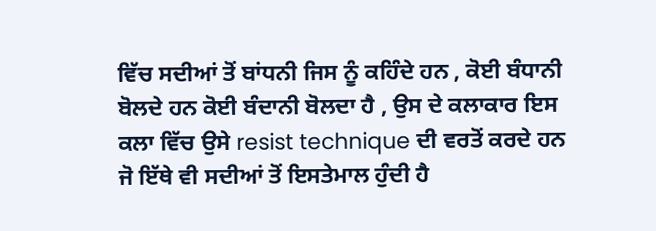ਵਿੱਚ ਸਦੀਆਂ ਤੋਂ ਬਾਂਧਨੀ ਜਿਸ ਨੂੰ ਕਹਿੰਦੇ ਹਨ , ਕੋਈ ਬੰਧਾਨੀ ਬੋਲਦੇ ਹਨ ਕੋਈ ਬੰਦਾਨੀ ਬੋਲਦਾ ਹੈ , ਉਸ ਦੇ ਕਲਾਕਾਰ ਇਸ ਕਲਾ ਵਿੱਚ ਉਸੇ resist technique ਦੀ ਵਰਤੋਂ ਕਰਦੇ ਹਨ ਜੋ ਇੱਥੇ ਵੀ ਸਦੀਆਂ ਤੋਂ ਇਸਤੇਮਾਲ ਹੁੰਦੀ ਹੈ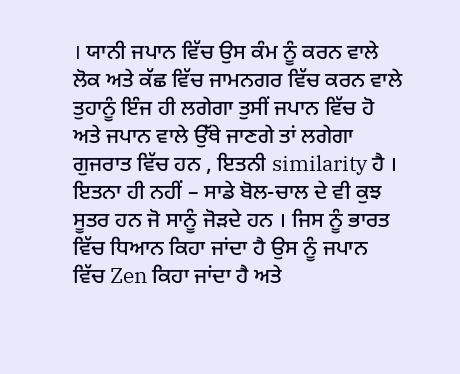। ਯਾਨੀ ਜਪਾਨ ਵਿੱਚ ਉਸ ਕੰਮ ਨੂੰ ਕਰਨ ਵਾਲੇ ਲੋਕ ਅਤੇ ਕੱਛ ਵਿੱਚ ਜਾਮਨਗਰ ਵਿੱਚ ਕਰਨ ਵਾਲੇ ਤੁਹਾਨੂੰ ਇੰਜ ਹੀ ਲਗੇਗਾ ਤੁਸੀਂ ਜਪਾਨ ਵਿੱਚ ਹੋ ਅਤੇ ਜਪਾਨ ਵਾਲੇ ਉੱਥੇ ਜਾਣਗੇ ਤਾਂ ਲਗੇਗਾ ਗੁਜਰਾਤ ਵਿੱਚ ਹਨ , ਇਤਨੀ similarity ਹੈ । ਇਤਨਾ ਹੀ ਨਹੀਂ – ਸਾਡੇ ਬੋਲ-ਚਾਲ ਦੇ ਵੀ ਕੁਝ ਸੂਤਰ ਹਨ ਜੋ ਸਾਨੂੰ ਜੋੜਦੇ ਹਨ । ਜਿਸ ਨੂੰ ਭਾਰਤ ਵਿੱਚ ਧਿਆਨ ਕਿਹਾ ਜਾਂਦਾ ਹੈ ਉਸ ਨੂੰ ਜਪਾਨ ਵਿੱਚ Zen ਕਿਹਾ ਜਾਂਦਾ ਹੈ ਅਤੇ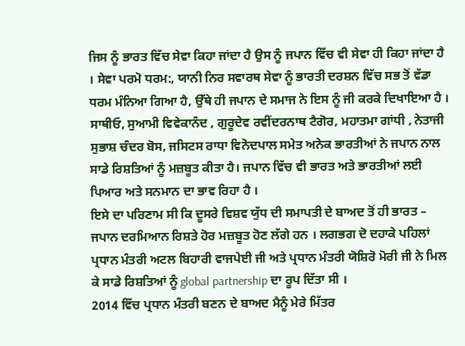ਜਿਸ ਨੂੰ ਭਾਰਤ ਵਿੱਚ ਸੇਵਾ ਕਿਹਾ ਜਾਂਦਾ ਹੈ ਉਸ ਨੂੰ ਜਪਾਨ ਵਿੱਚ ਵੀ ਸੇਵਾ ਹੀ ਕਿਹਾ ਜਾਂਦਾ ਹੈ । ਸੇਵਾ ਪਰਮੋ ਧਰਮ:, ਯਾਨੀ ਨਿਰ ਸਵਾਰਥ ਸੇਵਾ ਨੂੰ ਭਾਰਤੀ ਦਰਸ਼ਨ ਵਿੱਚ ਸਭ ਤੋਂ ਵੱਡਾ ਧਰਮ ਮੰਨਿਆ ਗਿਆ ਹੈ, ਉੱਥੇ ਹੀ ਜਪਾਨ ਦੇ ਸਮਾਜ ਨੇ ਇਸ ਨੂੰ ਜੀ ਕਰਕੇ ਦਿਖਾਇਆ ਹੈ ।
ਸਾਥੀਓ, ਸੁਆਮੀ ਵਿਵੇਕਾਨੰਦ , ਗੁਰੂਦੇਵ ਰਵੀਂਦਰਨਾਥ ਟੈਗੋਰ, ਮਹਾਤਮਾ ਗਾਂਧੀ , ਨੇਤਾਜੀ ਸੁਭਾਸ਼ ਚੰਦਰ ਬੋਸ, ਜਸਿਟਸ ਰਾਧਾ ਵਿਨੋਦਪਾਲ ਸਮੇਤ ਅਨੇਕ ਭਾਰਤੀਆਂ ਨੇ ਜਪਾਨ ਨਾਲ ਸਾਡੇ ਰਿਸ਼ਤਿਆਂ ਨੂੰ ਮਜ਼ਬੂਤ ਕੀਤਾ ਹੈ। ਜਪਾਨ ਵਿੱਚ ਵੀ ਭਾਰਤ ਅਤੇ ਭਾਰਤੀਆਂ ਲਈ ਪਿਆਰ ਅਤੇ ਸਨਮਾਨ ਦਾ ਭਾਵ ਰਿਹਾ ਹੈ ।
ਇਸੇ ਦਾ ਪਰਿਣਾਮ ਸੀ ਕਿ ਦੂਸਰੇ ਵਿਸ਼ਵ ਯੁੱਧ ਦੀ ਸਮਾਪਤੀ ਦੇ ਬਾਅਦ ਤੋਂ ਹੀ ਭਾਰਤ – ਜਪਾਨ ਦਰਮਿਆਨ ਰਿਸ਼ਤੇ ਹੋਰ ਮਜ਼ਬੂਤ ਹੋਣ ਲੱਗੇ ਹਨ । ਲਗਭਗ ਦੋ ਦਹਾਕੇ ਪਹਿਲਾਂ ਪ੍ਰਧਾਨ ਮੰਤਰੀ ਅਟਲ ਬਿਹਾਰੀ ਵਾਜਪੇਈ ਜੀ ਅਤੇ ਪ੍ਰਧਾਨ ਮੰਤਰੀ ਯੋਸ਼ਿਰੋ ਮੋਰੀ ਜੀ ਨੇ ਮਿਲ ਕੇ ਸਾਡੇ ਰਿਸ਼ਤਿਆਂ ਨੂੰ global partnership ਦਾ ਰੂਪ ਦਿੱਤਾ ਸੀ ।
2014 ਵਿੱਚ ਪ੍ਰਧਾਨ ਮੰਤਰੀ ਬਣਨ ਦੇ ਬਾਅਦ ਮੈਨੂੰ ਮੇਰੇ ਮਿੱਤਰ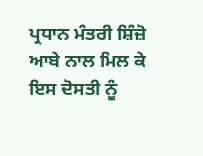ਪ੍ਰਧਾਨ ਮੰਤਰੀ ਸ਼ਿੰਜ਼ੋ ਆਬੇ ਨਾਲ ਮਿਲ ਕੇ ਇਸ ਦੋਸਤੀ ਨੂੰ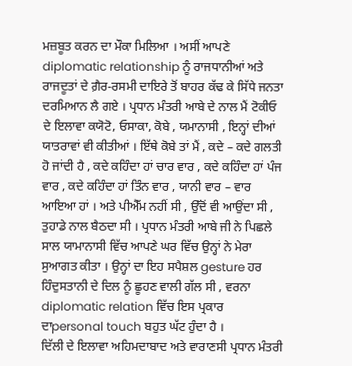ਮਜ਼ਬੂਤ ਕਰਨ ਦਾ ਮੌਕਾ ਮਿਲਿਆ । ਅਸੀਂ ਆਪਣੇ diplomatic relationship ਨੂੰ ਰਾਜਧਾਨੀਆਂ ਅਤੇ ਰਾਜਦੂਤਾਂ ਦੇ ਗ਼ੈਰ-ਰਸਮੀ ਦਾਇਰੇ ਤੋਂ ਬਾਹਰ ਕੱਢ ਕੇ ਸਿੱਧੇ ਜਨਤਾ ਦਰਮਿਆਨ ਲੈ ਗਏ । ਪ੍ਰਧਾਨ ਮੰਤਰੀ ਆਬੇ ਦੇ ਨਾਲ ਮੈਂ ਟੋਕੀਓ ਦੇ ਇਲਾਵਾ ਕਯੋਟੋ, ਓਸਾਕਾ, ਕੋਬੇ , ਯਮਾਨਾਸੀ , ਇਨ੍ਹਾਂ ਦੀਆਂ ਯਾਤਰਾਵਾਂ ਵੀ ਕੀਤੀਆਂ । ਇੱਥੇ ਕੋਬੇ ਤਾਂ ਮੈਂ , ਕਦੇ – ਕਦੇ ਗਲਤੀ ਹੋ ਜਾਂਦੀ ਹੈ , ਕਦੇ ਕਹਿੰਦਾ ਹਾਂ ਚਾਰ ਵਾਰ , ਕਦੇ ਕਹਿੰਦਾ ਹਾਂ ਪੰਜ ਵਾਰ , ਕਦੇ ਕਹਿੰਦਾ ਹਾਂ ਤਿੰਨ ਵਾਰ , ਯਾਨੀ ਵਾਰ – ਵਾਰ ਆਇਆ ਹਾਂ । ਅਤੇ ਪੀਐੱਮ ਨਹੀਂ ਸੀ , ਉੱਦੋਂ ਵੀ ਆਉਂਦਾ ਸੀ , ਤੁਹਾਡੇ ਨਾਲ ਬੈਠਦਾ ਸੀ । ਪ੍ਰਧਾਨ ਮੰਤਰੀ ਆਬੇ ਜੀ ਨੇ ਪਿਛਲੇ ਸਾਲ ਯਾਮਾਨਾਸੀ ਵਿੱਚ ਆਪਣੇ ਘਰ ਵਿੱਚ ਉਨ੍ਹਾਂ ਨੇ ਮੇਰਾ ਸੁਆਗਤ ਕੀਤਾ । ਉਨ੍ਹਾਂ ਦਾ ਇਹ ਸਪੈਸ਼ਲ gesture ਹਰ ਹਿੰਦੁਸਤਾਨੀ ਦੇ ਦਿਲ ਨੂੰ ਛੂਹਣ ਵਾਲੀ ਗੱਲ ਸੀ , ਵਰਨਾ diplomatic relation ਵਿੱਚ ਇਸ ਪ੍ਰਕਾਰ ਦਾpersonal touch ਬਹੁਤ ਘੱਟ ਹੁੰਦਾ ਹੈ ।
ਦਿੱਲੀ ਦੇ ਇਲਾਵਾ ਅਹਿਮਦਾਬਾਦ ਅਤੇ ਵਾਰਾਣਸੀ ਪ੍ਰਧਾਨ ਮੰਤਰੀ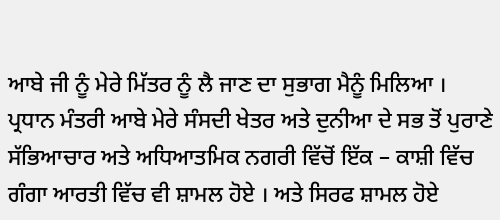ਆਬੇ ਜੀ ਨੂੰ ਮੇਰੇ ਮਿੱਤਰ ਨੂੰ ਲੈ ਜਾਣ ਦਾ ਸੁਭਾਗ ਮੈਨੂੰ ਮਿਲਿਆ । ਪ੍ਰਧਾਨ ਮੰਤਰੀ ਆਬੇ ਮੇਰੇ ਸੰਸਦੀ ਖੇਤਰ ਅਤੇ ਦੁਨੀਆ ਦੇ ਸਭ ਤੋਂ ਪੁਰਾਣੇ ਸੱਭਿਆਚਾਰ ਅਤੇ ਅਧਿਆਤਮਿਕ ਨਗਰੀ ਵਿੱਚੋਂ ਇੱਕ – ਕਾਸ਼ੀ ਵਿੱਚ ਗੰਗਾ ਆਰਤੀ ਵਿੱਚ ਵੀ ਸ਼ਾਮਲ ਹੋਏ । ਅਤੇ ਸਿਰਫ ਸ਼ਾਮਲ ਹੋਏ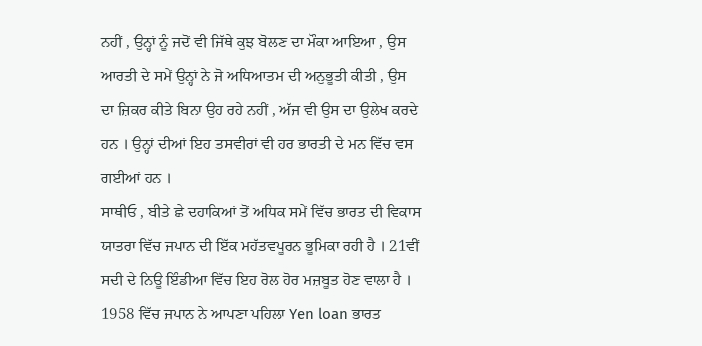ਨਹੀਂ , ਉਨ੍ਹਾਂ ਨੂੰ ਜਦੋਂ ਵੀ ਜਿੱਥੇ ਕੁਝ ਬੋਲਣ ਦਾ ਮੌਕਾ ਆਇਆ , ਉਸ ਆਰਤੀ ਦੇ ਸਮੇਂ ਉਨ੍ਹਾਂ ਨੇ ਜੋ ਅਧਿਆਤਮ ਦੀ ਅਨੁਭੂਤੀ ਕੀਤੀ , ਉਸ ਦਾ ਜ਼ਿਕਰ ਕੀਤੇ ਬਿਨਾ ਉਹ ਰਹੇ ਨਹੀਂ , ਅੱਜ ਵੀ ਉਸ ਦਾ ਉਲੇਖ ਕਰਦੇ ਹਨ । ਉਨ੍ਹਾਂ ਦੀਆਂ ਇਹ ਤਸਵੀਰਾਂ ਵੀ ਹਰ ਭਾਰਤੀ ਦੇ ਮਨ ਵਿੱਚ ਵਸ ਗਈਆਂ ਹਨ ।
ਸਾਥੀਓ , ਬੀਤੇ ਛੇ ਦਹਾਕਿਆਂ ਤੋਂ ਅਧਿਕ ਸਮੇਂ ਵਿੱਚ ਭਾਰਤ ਦੀ ਵਿਕਾਸ ਯਾਤਰਾ ਵਿੱਚ ਜਪਾਨ ਦੀ ਇੱਕ ਮਹੱਤਵਪੂਰਨ ਭੂਮਿਕਾ ਰਹੀ ਹੈ । 21ਵੀਂ ਸਦੀ ਦੇ ਨਿਊ ਇੰਡੀਆ ਵਿੱਚ ਇਹ ਰੋਲ ਹੋਰ ਮਜ਼ਬੂਤ ਹੋਣ ਵਾਲਾ ਹੈ । 1958 ਵਿੱਚ ਜਪਾਨ ਨੇ ਆਪਣਾ ਪਹਿਲਾ Yen loan ਭਾਰਤ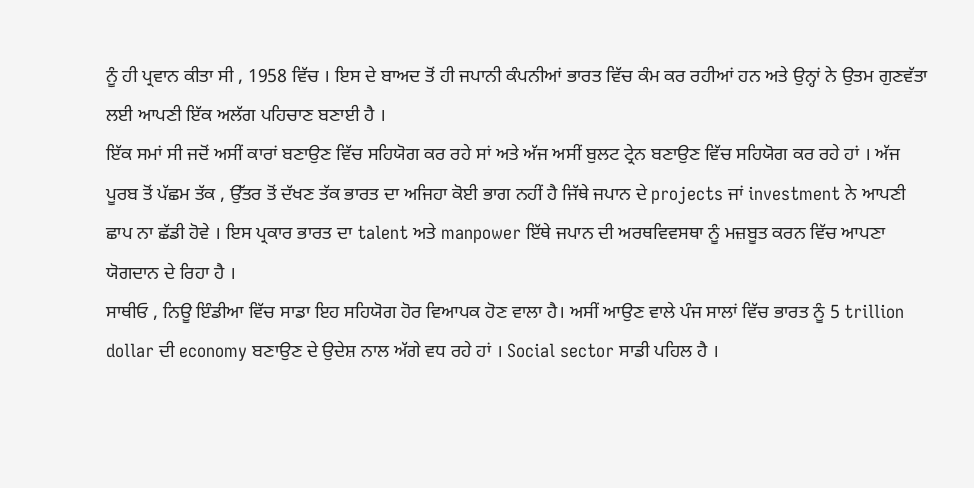ਨੂੰ ਹੀ ਪ੍ਰਵਾਨ ਕੀਤਾ ਸੀ , 1958 ਵਿੱਚ । ਇਸ ਦੇ ਬਾਅਦ ਤੋਂ ਹੀ ਜਪਾਨੀ ਕੰਪਨੀਆਂ ਭਾਰਤ ਵਿੱਚ ਕੰਮ ਕਰ ਰਹੀਆਂ ਹਨ ਅਤੇ ਉਨ੍ਹਾਂ ਨੇ ਉਤਮ ਗੁਣਵੱਤਾ ਲਈ ਆਪਣੀ ਇੱਕ ਅਲੱਗ ਪਹਿਚਾਣ ਬਣਾਈ ਹੈ ।
ਇੱਕ ਸਮਾਂ ਸੀ ਜਦੋਂ ਅਸੀਂ ਕਾਰਾਂ ਬਣਾਉਣ ਵਿੱਚ ਸਹਿਯੋਗ ਕਰ ਰਹੇ ਸਾਂ ਅਤੇ ਅੱਜ ਅਸੀਂ ਬੁਲਟ ਟ੍ਰੇਨ ਬਣਾਉਣ ਵਿੱਚ ਸਹਿਯੋਗ ਕਰ ਰਹੇ ਹਾਂ । ਅੱਜ ਪੂਰਬ ਤੋਂ ਪੱਛਮ ਤੱਕ , ਉੱਤਰ ਤੋਂ ਦੱਖਣ ਤੱਕ ਭਾਰਤ ਦਾ ਅਜਿਹਾ ਕੋਈ ਭਾਗ ਨਹੀਂ ਹੈ ਜਿੱਥੇ ਜਪਾਨ ਦੇ projects ਜਾਂ investment ਨੇ ਆਪਣੀ ਛਾਪ ਨਾ ਛੱਡੀ ਹੋਵੇ । ਇਸ ਪ੍ਰਕਾਰ ਭਾਰਤ ਦਾ talent ਅਤੇ manpower ਇੱਥੇ ਜਪਾਨ ਦੀ ਅਰਥਵਿਵਸਥਾ ਨੂੰ ਮਜ਼ਬੂਤ ਕਰਨ ਵਿੱਚ ਆਪਣਾ ਯੋਗਦਾਨ ਦੇ ਰਿਹਾ ਹੈ ।
ਸਾਥੀਓ , ਨਿਊ ਇੰਡੀਆ ਵਿੱਚ ਸਾਡਾ ਇਹ ਸਹਿਯੋਗ ਹੋਰ ਵਿਆਪਕ ਹੋਣ ਵਾਲਾ ਹੈ। ਅਸੀਂ ਆਉਣ ਵਾਲੇ ਪੰਜ ਸਾਲਾਂ ਵਿੱਚ ਭਾਰਤ ਨੂੰ 5 trillion dollar ਦੀ economy ਬਣਾਉਣ ਦੇ ਉਦੇਸ਼ ਨਾਲ ਅੱਗੇ ਵਧ ਰਹੇ ਹਾਂ । Social sector ਸਾਡੀ ਪਹਿਲ ਹੈ ।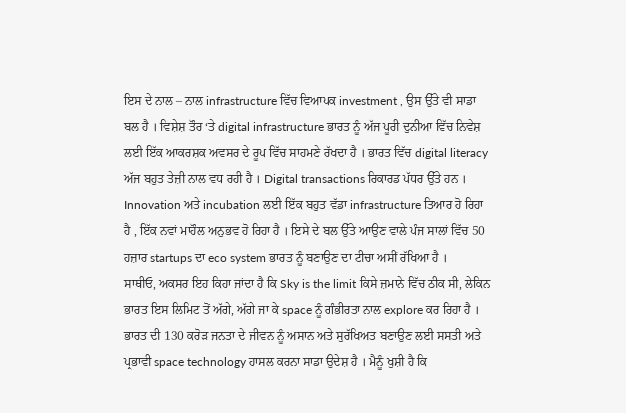ਇਸ ਦੇ ਨਾਲ – ਨਾਲ infrastructure ਵਿੱਚ ਵਿਆਪਕ investment , ਉਸ ਉੱਤੇ ਵੀ ਸਾਡਾ ਬਲ ਹੈ । ਵਿਸ਼ੇਸ਼ ਤੌਰ ‘ਤੇ digital infrastructure ਭਾਰਤ ਨੂੰ ਅੱਜ ਪੂਰੀ ਦੁਨੀਆ ਵਿੱਚ ਨਿਵੇਸ਼ ਲਈ ਇੱਕ ਆਕਰਸ਼ਕ ਅਵਸਰ ਦੇ ਰੂਪ ਵਿੱਚ ਸਾਹਮਣੇ ਰੱਖਦਾ ਹੈ । ਭਾਰਤ ਵਿੱਚ digital literacy ਅੱਜ ਬਹੁਤ ਤੇਜ਼ੀ ਨਾਲ ਵਧ ਰਹੀ ਹੈ । Digital transactions ਰਿਕਾਰਡ ਪੱਧਰ ਉੱਤੇ ਹਨ । Innovation ਅਤੇ incubation ਲਈ ਇੱਕ ਬਹੁਤ ਵੱਡਾ infrastructure ਤਿਆਰ ਹੋ ਰਿਹਾ ਹੈ , ਇੱਕ ਨਵਾਂ ਮਾਹੌਲ ਅਨੁਭਵ ਹੋ ਰਿਹਾ ਹੈ । ਇਸੇ ਦੇ ਬਲ ਉੱਤੇ ਆਉਣ ਵਾਲੇ ਪੰਜ ਸਾਲਾਂ ਵਿੱਚ 50 ਹਜ਼ਾਰ startups ਦਾ eco system ਭਾਰਤ ਨੂੰ ਬਣਾਉਣ ਦਾ ਟੀਚਾ ਅਸੀਂ ਰੱਖਿਆ ਹੈ ।
ਸਾਥੀਓ, ਅਕਸਰ ਇਹ ਕਿਹਾ ਜਾਂਦਾ ਹੈ ਕਿ Sky is the limit ਕਿਸੇ ਜ਼ਮਾਨੇ ਵਿੱਚ ਠੀਕ ਸੀ, ਲੇਕਿਨ ਭਾਰਤ ਇਸ ਲਿਮਿਟ ਤੋਂ ਅੱਗੇ, ਅੱਗੇ ਜਾ ਕੇ space ਨੂੰ ਗੰਭੀਰਤਾ ਨਾਲ explore ਕਰ ਰਿਹਾ ਹੈ । ਭਾਰਤ ਦੀ 130 ਕਰੋੜ ਜਨਤਾ ਦੇ ਜੀਵਨ ਨੂੰ ਅਸਾਨ ਅਤੇ ਸੁਰੱਖਿਅਤ ਬਣਾਉਣ ਲਈ ਸਸਤੀ ਅਤੇ ਪ੍ਰਭਾਵੀ space technology ਹਾਸਲ ਕਰਨਾ ਸਾਡਾ ਉਦੇਸ਼ ਹੈ । ਮੈਨੂੰ ਖੁਸ਼ੀ ਹੈ ਕਿ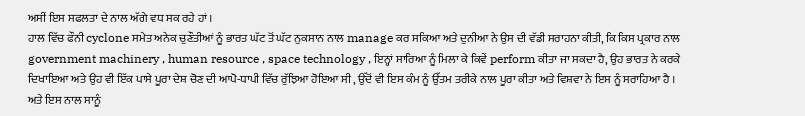ਅਸੀਂ ਇਸ ਸਫਲਤਾ ਦੇ ਨਾਲ ਅੱਗੇ ਵਧ ਸਕ ਰਹੇ ਹਾਂ ।
ਹਾਲ ਵਿੱਚ ਫੌਨੀ cyclone ਸਮੇਤ ਅਨੇਕ ਚੁਣੌਤੀਆਂ ਨੂੰ ਭਾਰਤ ਘੱਟ ਤੋਂ ਘੱਟ ਨੁਕਸਾਨ ਨਾਲ manage ਕਰ ਸਕਿਆ ਅਤੇ ਦੁਨੀਆ ਨੇ ਉਸ ਦੀ ਵੱਡੀ ਸਰਾਹਨਾ ਕੀਤੀ, ਕਿ ਕਿਸ ਪ੍ਰਕਾਰ ਨਾਲ government machinery , human resource , space technology , ਇਨ੍ਹਾਂ ਸਾਰਿਆ ਨੂੰ ਮਿਲਾ ਕੇ ਕਿਵੇਂ perform ਕੀਤਾ ਜਾ ਸਕਦਾ ਹੈ, ਉਹ ਭਾਰਤ ਨੇ ਕਰਕੇ ਦਿਖਾਇਆ ਅਤੇ ਉਹ ਵੀ ਇੱਕ ਪਾਸੇ ਪੂਰਾ ਦੇਸ਼ ਚੋਣ ਦੀ ਆਪੋ-ਧਾਪੀ ਵਿੱਚ ਰੁੱਝਿਆ ਹੋਇਆ ਸੀ , ਉੱਦੋਂ ਵੀ ਇਸ ਕੰਮ ਨੂੰ ਉੱਤਮ ਤਰੀਕੇ ਨਾਲ ਪੂਰਾ ਕੀਤਾ ਅਤੇ ਵਿਸ਼ਵਾ ਨੇ ਇਸ ਨੂੰ ਸਰਾਹਿਆ ਹੈ । ਅਤੇ ਇਸ ਨਾਲ ਸਾਨੂੰ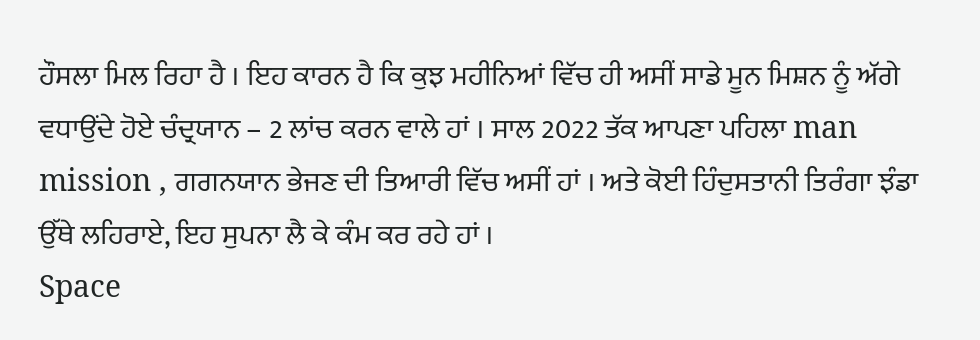ਹੌਸਲਾ ਮਿਲ ਰਿਹਾ ਹੈ । ਇਹ ਕਾਰਨ ਹੈ ਕਿ ਕੁਝ ਮਹੀਨਿਆਂ ਵਿੱਚ ਹੀ ਅਸੀਂ ਸਾਡੇ ਮੂਨ ਮਿਸ਼ਨ ਨੂੰ ਅੱਗੇ ਵਧਾਉਂਦੇ ਹੋਏ ਚੰਦ੍ਰਯਾਨ – 2 ਲਾਂਚ ਕਰਨ ਵਾਲੇ ਹਾਂ । ਸਾਲ 2022 ਤੱਕ ਆਪਣਾ ਪਹਿਲਾ man mission , ਗਗਨਯਾਨ ਭੇਜਣ ਦੀ ਤਿਆਰੀ ਵਿੱਚ ਅਸੀਂ ਹਾਂ । ਅਤੇ ਕੋਈ ਹਿੰਦੁਸਤਾਨੀ ਤਿਰੰਗਾ ਝੰਡਾ ਉੱਥੇ ਲਹਿਰਾਏ, ਇਹ ਸੁਪਨਾ ਲੈ ਕੇ ਕੰਮ ਕਰ ਰਹੇ ਹਾਂ ।
Space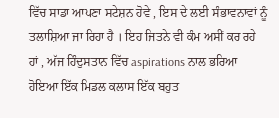ਵਿੱਚ ਸਾਡਾ ਆਪਣਾ ਸਟੇਸ਼ਨ ਹੋਵੇ , ਇਸ ਦੇ ਲਈ ਸੰਭਾਵਨਾਵਾਂ ਨੂੰ ਤਲਾਸ਼ਿਆ ਜਾ ਰਿਹਾ ਹੈ । ਇਹ ਜਿਤਨੇ ਵੀ ਕੰਮ ਅਸੀਂ ਕਰ ਰਹੇ ਹਾਂ , ਅੱਜ ਹਿੰਦੁਸਤਾਨ ਵਿੱਚ aspirations ਨਾਲ ਭਰਿਆ ਹੋਇਆ ਇੱਕ ਮਿਡਲ ਕਲਾਸ ਇੱਕ ਬਹੁਤ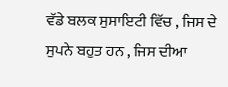ਵੱਡੇ ਬਲਕ ਸੁਸਾਇਟੀ ਵਿੱਚ , ਜਿਸ ਦੇ ਸੁਪਨੇ ਬਹੁਤ ਹਨ , ਜਿਸ ਦੀਆ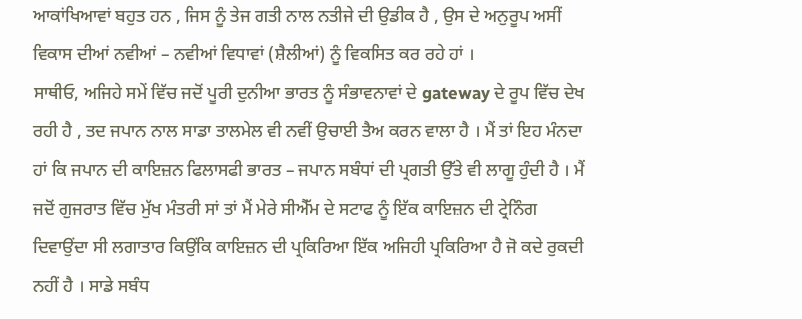ਆਕਾਂਖਿਆਵਾਂ ਬਹੁਤ ਹਨ , ਜਿਸ ਨੂੰ ਤੇਜ ਗਤੀ ਨਾਲ ਨਤੀਜੇ ਦੀ ਉਡੀਕ ਹੈ , ਉਸ ਦੇ ਅਨੁਰੂਪ ਅਸੀਂ ਵਿਕਾਸ ਦੀਆਂ ਨਵੀਆਂ – ਨਵੀਆਂ ਵਿਧਾਵਾਂ (ਸ਼ੈਲੀਆਂ) ਨੂੰ ਵਿਕਸਿਤ ਕਰ ਰਹੇ ਹਾਂ ।
ਸਾਥੀਓ, ਅਜਿਹੇ ਸਮੇਂ ਵਿੱਚ ਜਦੋਂ ਪੂਰੀ ਦੁਨੀਆ ਭਾਰਤ ਨੂੰ ਸੰਭਾਵਨਾਵਾਂ ਦੇ gateway ਦੇ ਰੂਪ ਵਿੱਚ ਦੇਖ ਰਹੀ ਹੈ , ਤਦ ਜਪਾਨ ਨਾਲ ਸਾਡਾ ਤਾਲਮੇਲ ਵੀ ਨਵੀਂ ਉਚਾਈ ਤੈਅ ਕਰਨ ਵਾਲਾ ਹੈ । ਮੈਂ ਤਾਂ ਇਹ ਮੰਨਦਾ ਹਾਂ ਕਿ ਜਪਾਨ ਦੀ ਕਾਇਜ਼ਨ ਫਿਲਾਸਫੀ ਭਾਰਤ – ਜਪਾਨ ਸਬੰਧਾਂ ਦੀ ਪ੍ਰਗਤੀ ਉੱਤੇ ਵੀ ਲਾਗੂ ਹੁੰਦੀ ਹੈ । ਮੈਂ ਜਦੋਂ ਗੁਜਰਾਤ ਵਿੱਚ ਮੁੱਖ ਮੰਤਰੀ ਸਾਂ ਤਾਂ ਮੈਂ ਮੇਰੇ ਸੀਐੱਮ ਦੇ ਸਟਾਫ ਨੂੰ ਇੱਕ ਕਾਇਜ਼ਨ ਦੀ ਟ੍ਰੇਨਿੰਗ ਦਿਵਾਉਂਦਾ ਸੀ ਲਗਾਤਾਰ ਕਿਉਂਕਿ ਕਾਇਜ਼ਨ ਦੀ ਪ੍ਰਕਿਰਿਆ ਇੱਕ ਅਜਿਹੀ ਪ੍ਰਕਿਰਿਆ ਹੈ ਜੋ ਕਦੇ ਰੁਕਦੀ ਨਹੀਂ ਹੈ । ਸਾਡੇ ਸਬੰਧ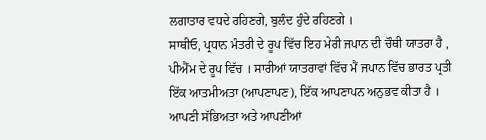ਲਗਾਤਾਰ ਵਧਦੇ ਰਹਿਣਗੇ, ਬੁਲੰਦ ਹੁੰਦੇ ਰਹਿਣਗੇ ।
ਸਾਥੀਓ, ਪ੍ਰਧਾਨ ਮੰਤਰੀ ਦੇ ਰੂਪ ਵਿੱਚ ਇਹ ਮੇਰੀ ਜਪਾਨ ਦੀ ਚੌਥੀ ਯਾਤਰਾ ਹੈ , ਪੀਐੱਮ ਦੇ ਰੂਪ ਵਿੱਚ । ਸਾਰੀਆਂ ਯਾਤਰਾਵਾਂ ਵਿੱਚ ਮੈਂ ਜਪਾਨ ਵਿੱਚ ਭਾਰਤ ਪ੍ਰਤੀ ਇੱਕ ਆਤਮੀਅਤਾ (ਆਪਣਾਪਣ), ਇੱਕ ਆਪਣਾਪਨ ਅਨੁਭਵ ਕੀਤਾ ਹੈ । ਆਪਣੀ ਸੱਭਿਅਤਾ ਅਤੇ ਆਪਣੀਆਂ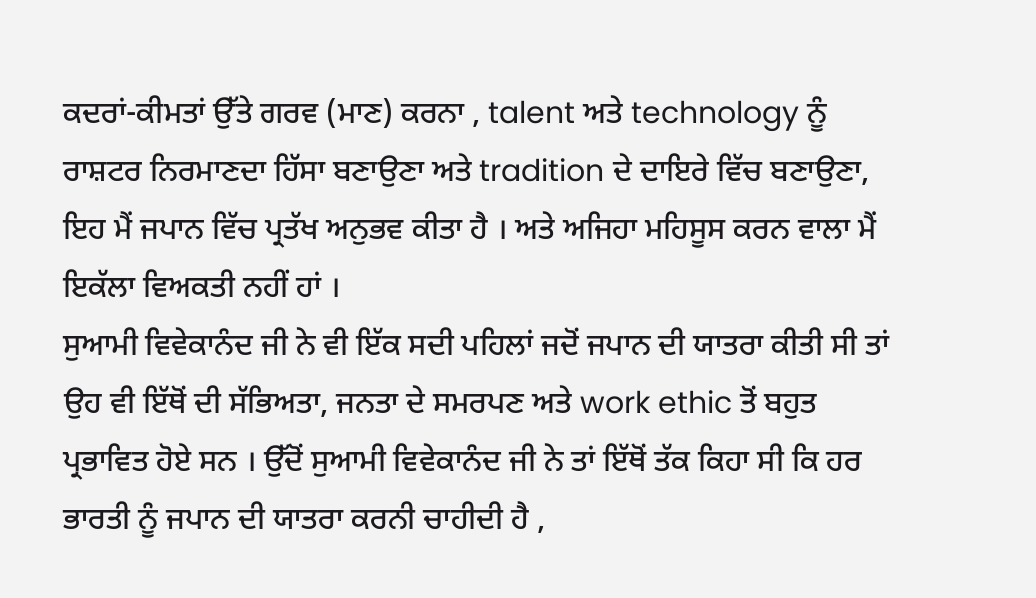ਕਦਰਾਂ-ਕੀਮਤਾਂ ਉੱਤੇ ਗਰਵ (ਮਾਣ) ਕਰਨਾ , talent ਅਤੇ technology ਨੂੰ ਰਾਸ਼ਟਰ ਨਿਰਮਾਣਦਾ ਹਿੱਸਾ ਬਣਾਉਣਾ ਅਤੇ tradition ਦੇ ਦਾਇਰੇ ਵਿੱਚ ਬਣਾਉਣਾ, ਇਹ ਮੈਂ ਜਪਾਨ ਵਿੱਚ ਪ੍ਰਤੱਖ ਅਨੁਭਵ ਕੀਤਾ ਹੈ । ਅਤੇ ਅਜਿਹਾ ਮਹਿਸੂਸ ਕਰਨ ਵਾਲਾ ਮੈਂ ਇਕੱਲਾ ਵਿਅਕਤੀ ਨਹੀਂ ਹਾਂ ।
ਸੁਆਮੀ ਵਿਵੇਕਾਨੰਦ ਜੀ ਨੇ ਵੀ ਇੱਕ ਸਦੀ ਪਹਿਲਾਂ ਜਦੋਂ ਜਪਾਨ ਦੀ ਯਾਤਰਾ ਕੀਤੀ ਸੀ ਤਾਂ ਉਹ ਵੀ ਇੱਥੋਂ ਦੀ ਸੱਭਿਅਤਾ, ਜਨਤਾ ਦੇ ਸਮਰਪਣ ਅਤੇ work ethic ਤੋਂ ਬਹੁਤ ਪ੍ਰਭਾਵਿਤ ਹੋਏ ਸਨ । ਉੱਦੋਂ ਸੁਆਮੀ ਵਿਵੇਕਾਨੰਦ ਜੀ ਨੇ ਤਾਂ ਇੱਥੋਂ ਤੱਕ ਕਿਹਾ ਸੀ ਕਿ ਹਰ ਭਾਰਤੀ ਨੂੰ ਜਪਾਨ ਦੀ ਯਾਤਰਾ ਕਰਨੀ ਚਾਹੀਦੀ ਹੈ ,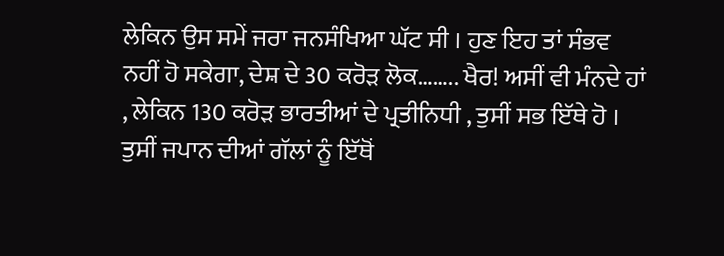ਲੇਕਿਨ ਉਸ ਸਮੇਂ ਜਰਾ ਜਨਸੰਖਿਆ ਘੱਟ ਸੀ । ਹੁਣ ਇਹ ਤਾਂ ਸੰਭਵ ਨਹੀਂ ਹੋ ਸਕੇਗਾ, ਦੇਸ਼ ਦੇ 30 ਕਰੋੜ ਲੋਕ…….. ਖੈਰ! ਅਸੀਂ ਵੀ ਮੰਨਦੇ ਹਾਂ , ਲੇਕਿਨ 130 ਕਰੋੜ ਭਾਰਤੀਆਂ ਦੇ ਪ੍ਰਤੀਨਿਧੀ , ਤੁਸੀਂ ਸਭ ਇੱਥੇ ਹੋ । ਤੁਸੀਂ ਜਪਾਨ ਦੀਆਂ ਗੱਲਾਂ ਨੂੰ ਇੱਥੋਂ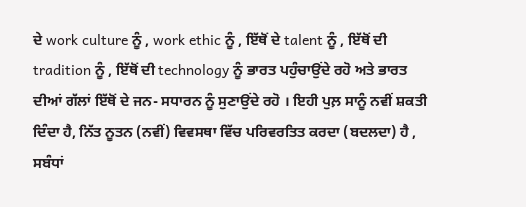ਦੇ work culture ਨੂੰ , work ethic ਨੂੰ , ਇੱਥੋਂ ਦੇ talent ਨੂੰ , ਇੱਥੋਂ ਦੀ tradition ਨੂੰ , ਇੱਥੋਂ ਦੀ technology ਨੂੰ ਭਾਰਤ ਪਹੁੰਚਾਉਂਦੇ ਰਹੋ ਅਤੇ ਭਾਰਤ ਦੀਆਂ ਗੱਲਾਂ ਇੱਥੋਂ ਦੇ ਜਨ- ਸਧਾਰਨ ਨੂੰ ਸੁਣਾਉਂਦੇ ਰਹੋ । ਇਹੀ ਪੁਲ਼ ਸਾਨੂੰ ਨਵੀਂ ਸ਼ਕਤੀ ਦਿੰਦਾ ਹੈ, ਨਿੱਤ ਨੂਤਨ (ਨਵੀਂ) ਵਿਵਸਥਾ ਵਿੱਚ ਪਰਿਵਰਤਿਤ ਕਰਦਾ (ਬਦਲਦਾ) ਹੈ , ਸਬੰਧਾਂ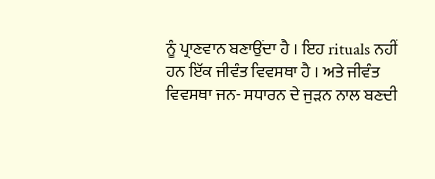ਨੂੰ ਪ੍ਰਾਣਵਾਨ ਬਣਾਉਂਦਾ ਹੈ । ਇਹ rituals ਨਹੀਂ ਹਨ ਇੱਕ ਜੀਵੰਤ ਵਿਵਸਥਾ ਹੈ । ਅਤੇ ਜੀਵੰਤ ਵਿਵਸਥਾ ਜਨ- ਸਧਾਰਨ ਦੇ ਜੁੜਨ ਨਾਲ ਬਣਦੀ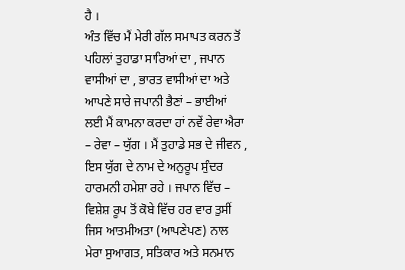ਹੈ ।
ਅੰਤ ਵਿੱਚ ਮੈਂ ਮੇਰੀ ਗੱਲ ਸਮਾਪਤ ਕਰਨ ਤੋਂ ਪਹਿਲਾਂ ਤੁਹਾਡਾ ਸਾਰਿਆਂ ਦਾ , ਜਪਾਨ ਵਾਸੀਆਂ ਦਾ , ਭਾਰਤ ਵਾਸੀਆਂ ਦਾ ਅਤੇ ਆਪਣੇ ਸਾਰੇ ਜਪਾਨੀ ਭੈਣਾਂ – ਭਾਈਆਂ ਲਈ ਮੈਂ ਕਾਮਨਾ ਕਰਦਾ ਹਾਂ ਨਵੇਂ ਰੇਵਾ ਐਰਾ – ਰੇਵਾ – ਯੁੱਗ । ਮੈਂ ਤੁਹਾਡੇ ਸਭ ਦੇ ਜੀਵਨ , ਇਸ ਯੁੱਗ ਦੇ ਨਾਮ ਦੇ ਅਨੁਰੂਪ ਸੁੰਦਰ ਹਾਰਮਨੀ ਹਮੇਸ਼ਾ ਰਹੇ । ਜਪਾਨ ਵਿੱਚ – ਵਿਸ਼ੇਸ਼ ਰੂਪ ਤੋਂ ਕੋਬੇ ਵਿੱਚ ਹਰ ਵਾਰ ਤੁਸੀਂ ਜਿਸ ਆਤਮੀਅਤਾ (ਆਪਣੇਪਣ) ਨਾਲ ਮੇਰਾ ਸੁਆਗਤ, ਸਤਿਕਾਰ ਅਤੇ ਸਨਮਾਨ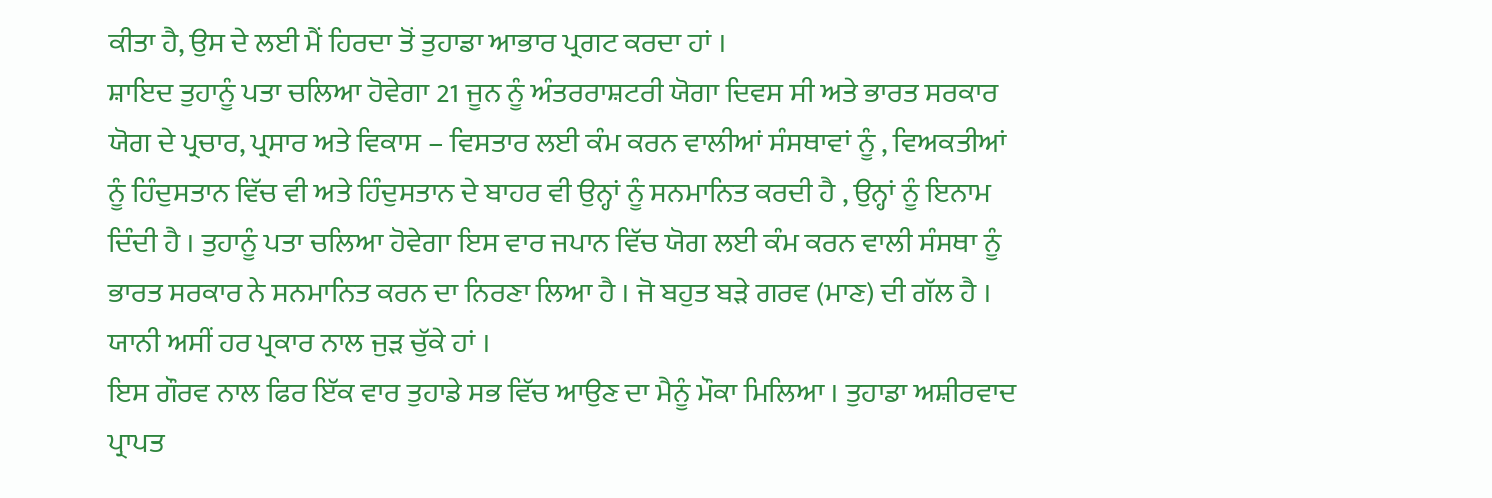ਕੀਤਾ ਹੈ, ਉਸ ਦੇ ਲਈ ਮੈਂ ਹਿਰਦਾ ਤੋਂ ਤੁਹਾਡਾ ਆਭਾਰ ਪ੍ਰਗਟ ਕਰਦਾ ਹਾਂ ।
ਸ਼ਾਇਦ ਤੁਹਾਨੂੰ ਪਤਾ ਚਲਿਆ ਹੋਵੇਗਾ 21 ਜੂਨ ਨੂੰ ਅੰਤਰਰਾਸ਼ਟਰੀ ਯੋਗਾ ਦਿਵਸ ਸੀ ਅਤੇ ਭਾਰਤ ਸਰਕਾਰ ਯੋਗ ਦੇ ਪ੍ਰਚਾਰ, ਪ੍ਰਸਾਰ ਅਤੇ ਵਿਕਾਸ – ਵਿਸਤਾਰ ਲਈ ਕੰਮ ਕਰਨ ਵਾਲੀਆਂ ਸੰਸਥਾਵਾਂ ਨੂੰ , ਵਿਅਕਤੀਆਂ ਨੂੰ ਹਿੰਦੁਸਤਾਨ ਵਿੱਚ ਵੀ ਅਤੇ ਹਿੰਦੁਸਤਾਨ ਦੇ ਬਾਹਰ ਵੀ ਉਨ੍ਹਾਂ ਨੂੰ ਸਨਮਾਨਿਤ ਕਰਦੀ ਹੈ , ਉਨ੍ਹਾਂ ਨੂੰ ਇਨਾਮ ਦਿੰਦੀ ਹੈ । ਤੁਹਾਨੂੰ ਪਤਾ ਚਲਿਆ ਹੋਵੇਗਾ ਇਸ ਵਾਰ ਜਪਾਨ ਵਿੱਚ ਯੋਗ ਲਈ ਕੰਮ ਕਰਨ ਵਾਲੀ ਸੰਸਥਾ ਨੂੰ ਭਾਰਤ ਸਰਕਾਰ ਨੇ ਸਨਮਾਨਿਤ ਕਰਨ ਦਾ ਨਿਰਣਾ ਲਿਆ ਹੈ । ਜੋ ਬਹੁਤ ਬੜੇ ਗਰਵ (ਮਾਣ) ਦੀ ਗੱਲ ਹੈ । ਯਾਨੀ ਅਸੀਂ ਹਰ ਪ੍ਰਕਾਰ ਨਾਲ ਜੁੜ ਚੁੱਕੇ ਹਾਂ ।
ਇਸ ਗੌਰਵ ਨਾਲ ਫਿਰ ਇੱਕ ਵਾਰ ਤੁਹਾਡੇ ਸਭ ਵਿੱਚ ਆਉਣ ਦਾ ਮੈਨੂੰ ਮੌਕਾ ਮਿਲਿਆ । ਤੁਹਾਡਾ ਅਸ਼ੀਰਵਾਦ ਪ੍ਰਾਪਤ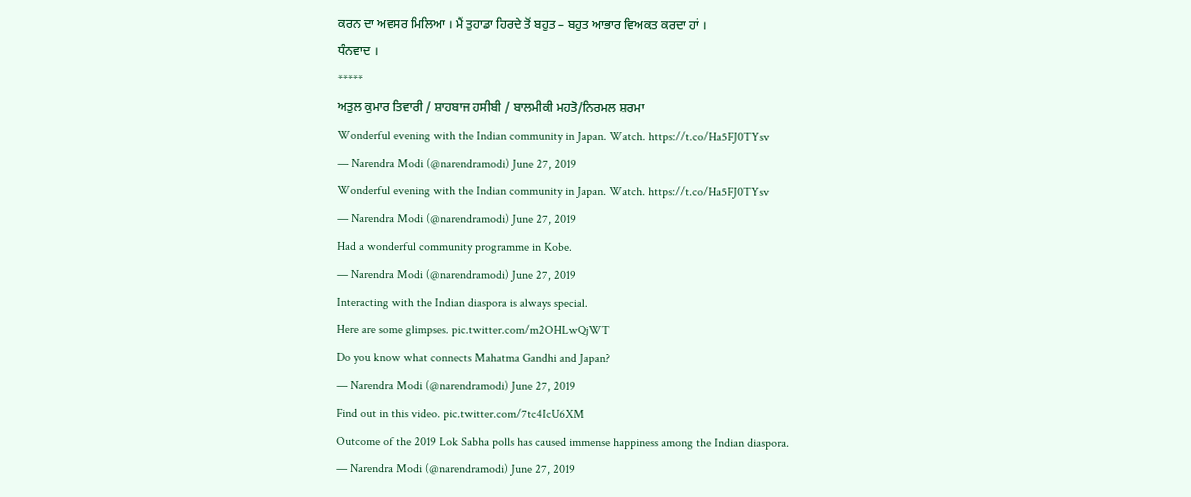ਕਰਨ ਦਾ ਅਵਸਰ ਮਿਲਿਆ । ਮੈਂ ਤੁਹਾਡਾ ਹਿਰਦੇ ਤੋਂ ਬਹੁਤ – ਬਹੁਤ ਆਭਾਰ ਵਿਅਕਤ ਕਰਦਾ ਹਾਂ ।
ਧੰਨਵਾਦ ।
*****
ਅਤੁਲ ਕੁਮਾਰ ਤਿਵਾਰੀ / ਸ਼ਾਹਬਾਜ ਹਸੀਬੀ / ਬਾਲਮੀਕੀ ਮਹਤੋ/ਨਿਰਮਲ ਸ਼ਰਮਾ
Wonderful evening with the Indian community in Japan. Watch. https://t.co/Ha5FJ0TYsv
— Narendra Modi (@narendramodi) June 27, 2019
Wonderful evening with the Indian community in Japan. Watch. https://t.co/Ha5FJ0TYsv
— Narendra Modi (@narendramodi) June 27, 2019
Had a wonderful community programme in Kobe.
— Narendra Modi (@narendramodi) June 27, 2019
Interacting with the Indian diaspora is always special.
Here are some glimpses. pic.twitter.com/m2OHLwQjWT
Do you know what connects Mahatma Gandhi and Japan?
— Narendra Modi (@narendramodi) June 27, 2019
Find out in this video. pic.twitter.com/7tc4IcU6XM
Outcome of the 2019 Lok Sabha polls has caused immense happiness among the Indian diaspora.
— Narendra Modi (@narendramodi) June 27, 2019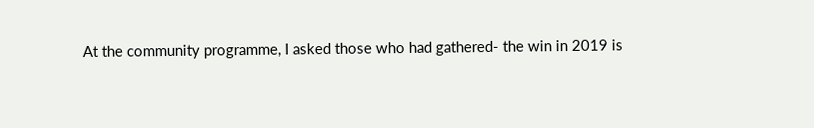At the community programme, I asked those who had gathered- the win in 2019 is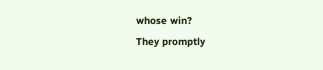whose win?
They promptly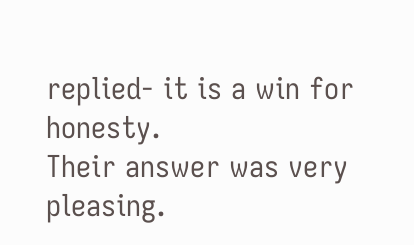replied- it is a win for honesty.
Their answer was very pleasing.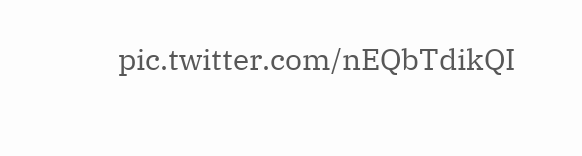pic.twitter.com/nEQbTdikQI